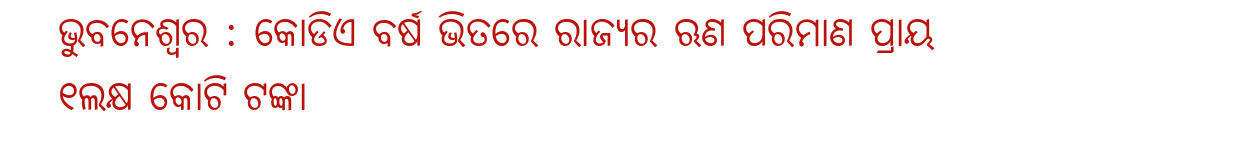ଭୁବନେଶ୍ୱର : କୋଡିଏ ବର୍ଷ ଭିତରେ ରାଜ୍ୟର ଋଣ ପରିମାଣ ପ୍ରାୟ ୧ଲକ୍ଷ କୋଟି ଟଙ୍କା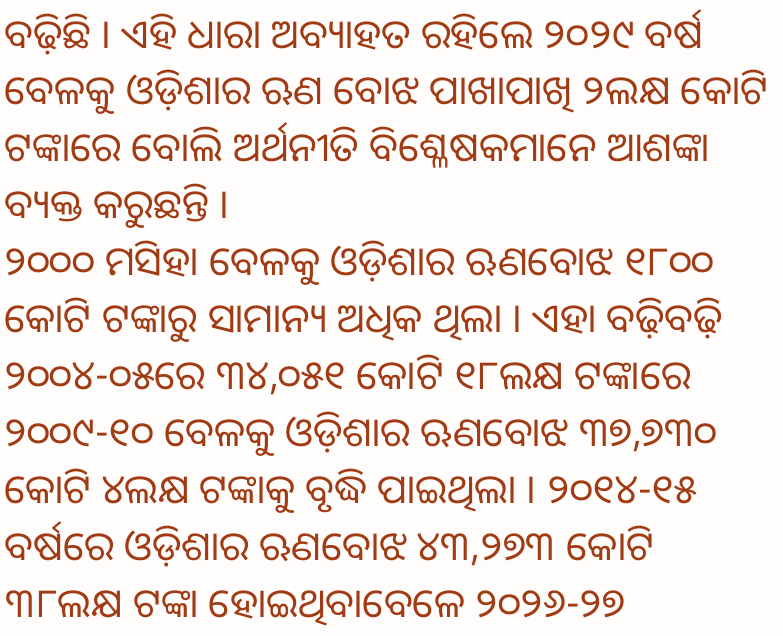ବଢ଼ିଛି । ଏହି ଧାରା ଅବ୍ୟାହତ ରହିଲେ ୨୦୨୯ ବର୍ଷ ବେଳକୁ ଓଡ଼ିଶାର ଋଣ ବୋଝ ପାଖାପାଖି ୨ଲକ୍ଷ କୋଟି ଟଙ୍କାରେ ବୋଲି ଅର୍ଥନୀତି ବିଶ୍ଳେଷକମାନେ ଆଶଙ୍କା ବ୍ୟକ୍ତ କରୁଛନ୍ତି ।
୨୦୦୦ ମସିହା ବେଳକୁ ଓଡ଼ିଶାର ଋଣବୋଝ ୧୮୦୦ କୋଟି ଟଙ୍କାରୁ ସାମାନ୍ୟ ଅଧିକ ଥିଲା । ଏହା ବଢ଼ିବଢ଼ି ୨୦୦୪-୦୫ରେ ୩୪,୦୫୧ କୋଟି ୧୮ଲକ୍ଷ ଟଙ୍କାରେ ୨୦୦୯-୧୦ ବେଳକୁ ଓଡ଼ିଶାର ଋଣବୋଝ ୩୭,୭୩୦ କୋଟି ୪ଲକ୍ଷ ଟଙ୍କାକୁ ବୃଦ୍ଧି ପାଇଥିଲା । ୨୦୧୪-୧୫ ବର୍ଷରେ ଓଡ଼ିଶାର ଋଣବୋଝ ୪୩,୨୭୩ କୋଟି ୩୮ଲକ୍ଷ ଟଙ୍କା ହୋଇଥିବାବେଳେ ୨୦୨୬-୨୭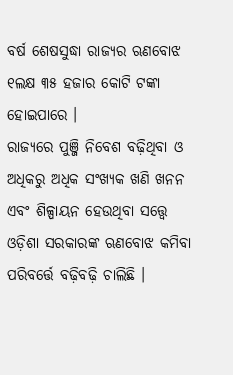ବର୍ଷ ଶେଷସୁଦ୍ଧା ରାଜ୍ୟର ଋଣବୋଝ ୧ଲକ୍ଷ ୩୫ ହଜାର କୋଟି ଟଙ୍କା ହୋଇପାରେ ।
ରାଜ୍ୟରେ ପୁଞ୍ଜି ନିବେଶ ବଢ଼ିଥିବା ଓ ଅଧିକରୁ ଅଧିକ ସଂଖ୍ୟକ ଖଣି ଖନନ ଏବଂ ଶିଳ୍ପାୟନ ହେଉଥିବା ସତ୍ତ୍ୱେ ଓଡ଼ିଶା ସରକାରଙ୍କ ଋଣବୋଝ କମିବା ପରିବର୍ତ୍ତେ ବଢ଼ିବଢ଼ି ଚାଲିଛି ।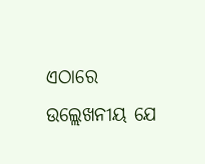ଏଠାରେ ଉଲ୍ଲେଖନୀୟ ଯେ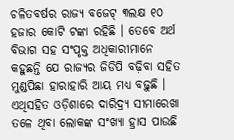ଚଳିତବର୍ଷର ରାଜ୍ୟ ବଜେଟ୍ ୩ଲକ୍ଷ ୧୦ ହଜାର କୋଟି ଟଙ୍କା ରହିଛି । ତେବେ ଅର୍ଥ ବିଭାଗ ସହ ସଂପୃକ୍ତ ଅଧିକାରୀମାନେ କହୁଛନ୍ତି ଯେ ରାଜ୍ୟର ଜିଡିପି ବଢ଼ିବା ସହିତ ମୁଣ୍ଡପିଛା ହାରାହାରି ଆୟ ମଧ୍ୟ ବଢ଼ୁଛି । ଏଥିସହିତ ଓଡ଼ିଶାରେ ଦାରିଦ୍ର୍ୟ ସୀମାରେଖା ତଳେ ଥିବା ଲୋକଙ୍କ ସଂଖ୍ୟା ହ୍ରାସ ପାଉଛି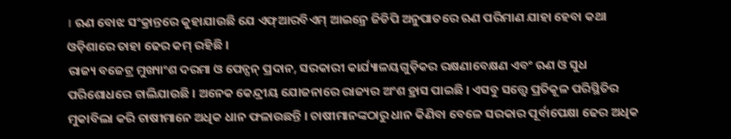। ଋଣ ବୋଝ ସଂକ୍ରାନ୍ତରେ କୁହାଯାଉଛି ଯେ ଏଫ୍ଆରବିଏମ୍ ଆଇନ୍ରେ ଜିଡିପି ଅନୁପାତରେ ଋଣ ପରିମାଣ ଯାହା ହେବା କଥା ଓଡ଼ିଶାରେ ତାହା ଢେର କମ୍ ରହିଛି ।
ରାଜ୍ୟ ବଜେଟ୍ର ମୁଖ୍ୟାଂଶ ଦରମା ଓ ପେନ୍ସନ୍ ପ୍ରଦାନ, ସରକାରୀ କାର୍ଯ୍ୟାଳୟଗୁଡ଼ିକର ରକ୍ଷଣାବେକ୍ଷଣ ଏବଂ ଋଣ ଓ ସୁଧ ପରିଶୋଧରେ ଚାଲିଯାଉଛି । ଅନେକ କେନ୍ଦ୍ରୀୟ ଯୋଜନାରେ ରାଜ୍ୟର ଅଂଶ ହ୍ରାସ ପାଇଛି । ଏସବୁ ସତ୍ତ୍ୱେ ପ୍ରତିକୂଳ ପରିସ୍ଥିତିର ମୁକାବିଲା କରି ଚାଷୀମାନେ ଅଧିକ ଧାନ ଫଳାଉଛନ୍ତି । ଚାଷୀମାନଙ୍କଠାରୁ ଧାନ କିଣିବା ବେଳେ ସରକାର ପୂର୍ବାପେକ୍ଷା ଢେର ଅଧିକ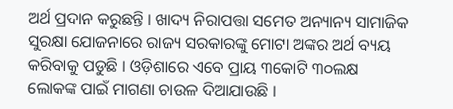ଅର୍ଥ ପ୍ରଦାନ କରୁଛନ୍ତି । ଖାଦ୍ୟ ନିରାପତ୍ତା ସମେତ ଅନ୍ୟାନ୍ୟ ସାମାଜିକ ସୁରକ୍ଷା ଯୋଜନାରେ ରାଜ୍ୟ ସରକାରଙ୍କୁ ମୋଟା ଅଙ୍କର ଅର୍ଥ ବ୍ୟୟ କରିବାକୁ ପଡୁଛି । ଓଡ଼ିଶାରେ ଏବେ ପ୍ରାୟ ୩କୋଟି ୩୦ଲକ୍ଷ ଲୋକଙ୍କ ପାଇଁ ମାଗଣା ଚାଉଳ ଦିଆଯାଉଛି ।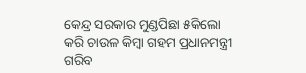କେନ୍ଦ୍ର ସରକାର ମୁଣ୍ଡପିଛା ୫କିଲୋ କରି ଚାଉଳ କିମ୍ବା ଗହମ ପ୍ରଧାନମନ୍ତ୍ରୀ ଗରିବ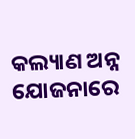କଲ୍ୟାଣ ଅନ୍ନ ଯୋଜନାରେ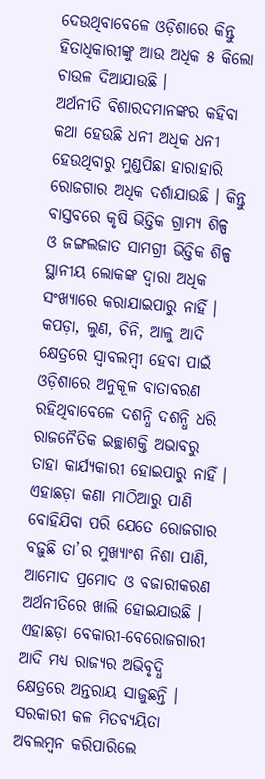ଦେଉଥିବାବେଳେ ଓଡ଼ିଶାରେ କିନ୍ତୁ ହିତାଧିକାରୀଙ୍କୁ ଆଉ ଅଧିକ ୫ କିଲୋ ଚାଉଳ ଦିଆଯାଉଛି ।
ଅର୍ଥନୀତି ବିଶାରଦମାନଙ୍କର କହିବା କଥା ହେଉଛି ଧନୀ ଅଧିକ ଧନୀ ହେଉଥିବାରୁ ମୁଣ୍ଡପିଛା ହାରାହାରି ରୋଜଗାର ଅଧିକ ଦର୍ଶାଯାଉଛି । କିନ୍ତୁ ବାସ୍ତବରେ କୃଷି ଭିତ୍ତିକ ଗ୍ରାମ୍ୟ ଶିଳ୍ପ ଓ ଜଙ୍ଗଲଜାତ ସାମଗ୍ରୀ ଭିତ୍ତିକ ଶିଳ୍ପ ସ୍ଥାନୀୟ ଲୋକଙ୍କ ଦ୍ୱାରା ଅଧିକ ସଂଖ୍ୟାରେ କରାଯାଇପାରୁ ନାହିଁ । କପଡ଼ା, ଲୁଣ, ଚିନି, ଆଳୁ ଆଦି କ୍ଷେତ୍ରରେ ସ୍ୱାବଲମ୍ବୀ ହେବା ପାଇଁ ଓଡ଼ିଶାରେ ଅନୁକୂଳ ବାତାବରଣ ରହିଥିବାବେଳେ ଦଶନ୍ଧି ଦଶନ୍ଧି ଧରି ରାଜନୈତିକ ଇଚ୍ଛାଶକ୍ତି ଅଭାବରୁ ତାହା କାର୍ଯ୍ୟକାରୀ ହୋଇପାରୁ ନାହିଁ । ଏହାଛଡ଼ା କଣା ମାଠିଆରୁ ପାଣି ବୋହିଯିବା ପରି ଯେତେ ରୋଜଗାର ବଢ଼ୁଛି ତା’ର ମୁଖ୍ୟାଂଶ ନିଶା ପାଣି, ଆମୋଦ ପ୍ରମୋଦ ଓ ବଜାରୀକରଣ ଅର୍ଥନୀତିରେ ଖାଲି ହୋଇଯାଉଛି । ଏହାଛଡ଼ା ବେକାରୀ-ବେରୋଜଗାରୀ ଆଦି ମଧ୍ୟ ରାଜ୍ୟର ଅଭିବୃଦ୍ଧି କ୍ଷେତ୍ରରେ ଅନ୍ତରାୟ ସାଜୁଛନ୍ତି । ସରକାରୀ କଳ ମିତବ୍ୟୟିତା ଅବଲମ୍ବନ କରିପାରିଲେ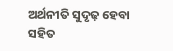ଅର୍ଥନୀତି ସୁଦୃଢ଼ ହେବା ସହିତ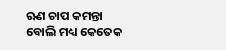ଋଣ ଚାପ କମନ୍ତା ବୋଲି ମଧ୍ୟ କେତେକ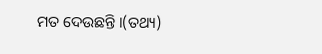ମତ ଦେଉଛନ୍ତି ।(ତଥ୍ୟ)